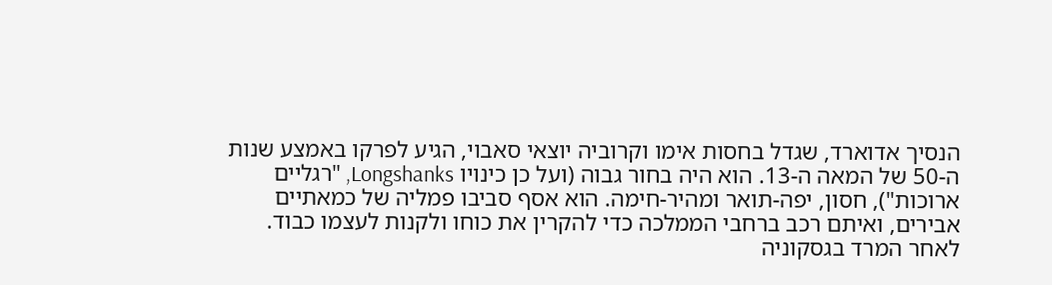הנסיך אדוארד, שגדל בחסות אימו וקרוביה יוצאי סאבוי, הגיע לפרקו באמצע שנות ה-50 של המאה ה-13. הוא היה בחור גבוה (ועל כן כינויו Longshanks, "רגליים ארוכות"), חסון, יפה-תואר ומהיר-חימה. הוא אסף סביבו פמליה של כמאתיים אבירים, ואיתם רכב ברחבי הממלכה כדי להקרין את כוחו ולקנות לעצמו כבוד.
לאחר המרד בגסקוניה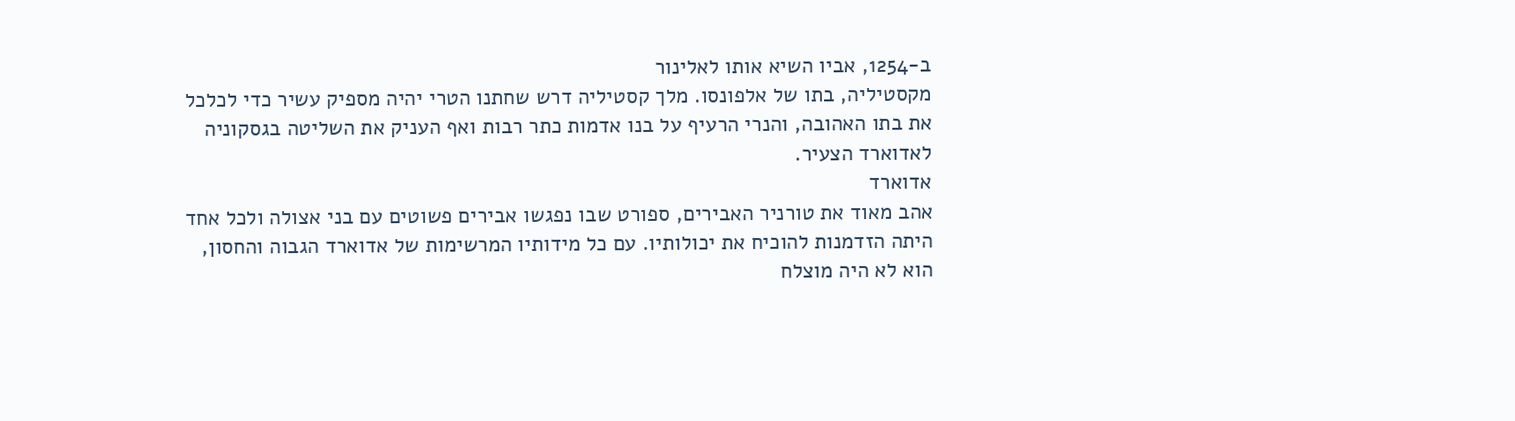ב-1254, אביו השיא אותו לאלינור
מקסטיליה, בתו של אלפונסו. מלך קסטיליה דרש שחתנו הטרי יהיה מספיק עשיר כדי לכלכל
את בתו האהובה, והנרי הרעיף על בנו אדמות כתר רבות ואף העניק את השליטה בגסקוניה
לאדוארד הצעיר.
אדוארד
אהב מאוד את טורניר האבירים, ספורט שבו נפגשו אבירים פשוטים עם בני אצולה ולכל אחד
היתה הזדמנות להוכיח את יכולותיו. עם כל מידותיו המרשימות של אדוארד הגבוה והחסון,
הוא לא היה מוצלח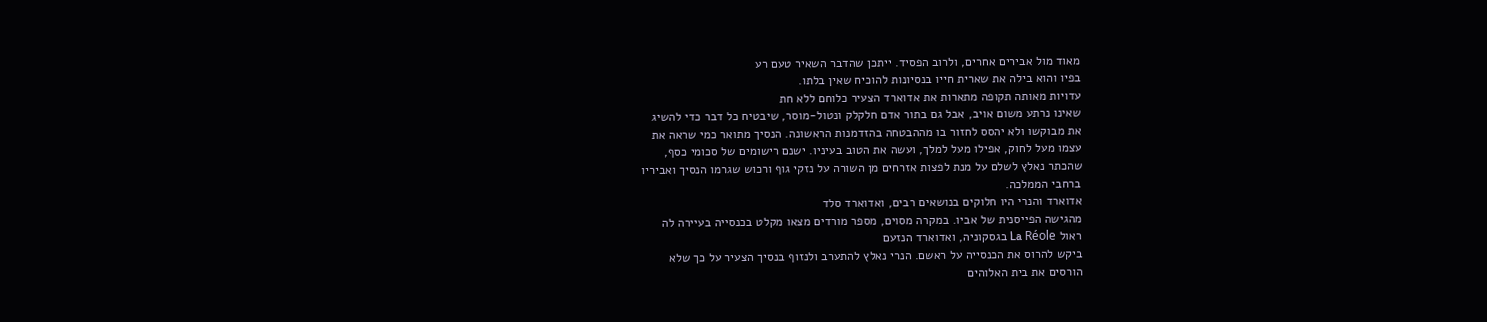מאוד מול אבירים אחרים, ולרוב הפסיד. ייתכן שהדבר השאיר טעם רע
בפיו והוא בילה את שארית חייו בנסיונות להוכיח שאין בלתו.
עדויות מאותה תקופה מתארות את אדוארד הצעיר כלוחם ללא חת
שאינו נרתע משום אויב, אבל גם בתור אדם חלקלק ונטול-מוסר, שיבטיח כל דבר כדי להשיג
את מבוקשו ולא יהסס לחזור בו מההבטחה בהזדמנות הראשונה. הנסיך מתואר כמי שראה את
עצמו מעל לחוק, אפילו מעל למלך, ועשה את הטוב בעיניו. ישנם רישומים של סכומי כסף,
שהכתר נאלץ לשלם על מנת לפצות אזרחים מן השורה על נזקי גוף ורכוש שגרמו הנסיך ואביריו
ברחבי הממלכה.
אדוארד והנרי היו חלוקים בנושאים רבים, ואדוארד סלד
מהגישה הפייסנית של אביו. במקרה מסוים, מספר מורדים מצאו מקלט בכנסייה בעיירה לה
ראול La Réole בגסקוניה, ואדוארד הנזעם
ביקש להרוס את הכנסייה על ראשם. הנרי נאלץ להתערב ולנזוף בנסיך הצעיר על כך שלא
הורסים את בית האלוהים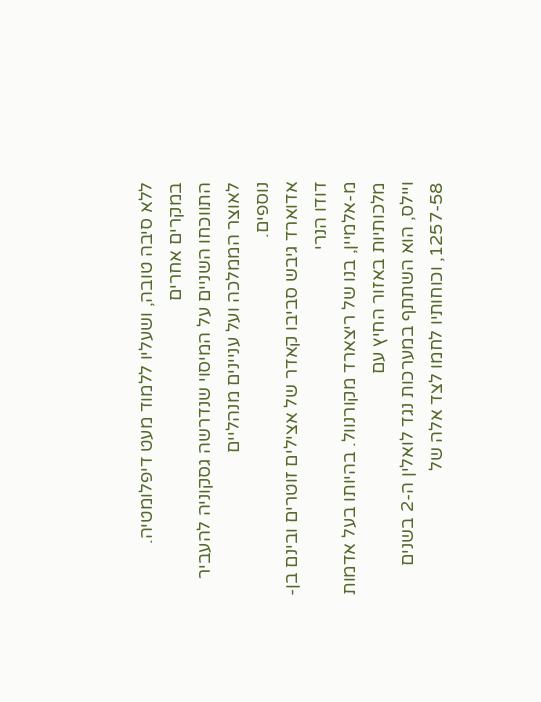ללא סיבה טובה, ושעליו ללמוד מעט דיפלומטיה. במקרים אחרים
התווכחו השניים על המיסוי שנדרשה גסקוניה להעביר לאוצר הממלכה ועל עניינים מנהליים
נוספים.
אדוארד גיבש סביבו קאדר של אצילים זוטרים ובינם בן-דודו הנרי
מ-אלמיין, בנו של ריצארד מקורנוול. בהיותו בעל אדמות מלכותיות באזור החיץ עם
ויילס, הוא השתתף במערכות נגד לואלין ה-2 בשנים 1257-58, וכוחותיו לחמו לצד אלה של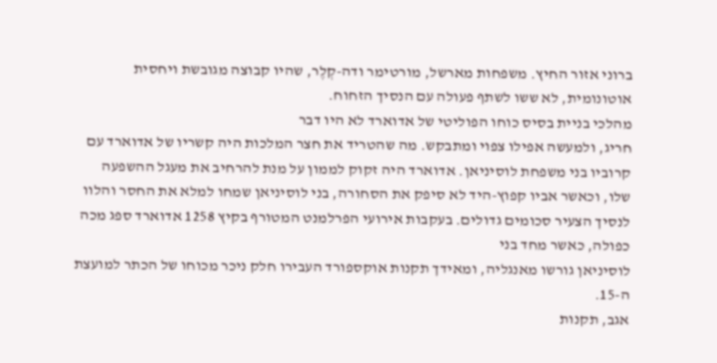ברוני אזור החיץ. משפחות מארשל, מורטימר ודה-קְלֶר, שהיו קבוצה מגובשת ויחסית
אוטונומית, לא ששו לשתף פעולה עם הנסיך הזחוח.
מהלכי בניית בסיס כוחו הפוליטי של אדוארד לא היו דבר
חריג, ולמעשה אפילו צפוי ומתבקש. מה שהטריד את חצר המלכות היה קשריו של אדוארד עם
קרוביו בני משפחת לוסיניאן. אדוארד היה זקוק לממון על מנת להרחיב את מעגל ההשפעה
שלו, וכאשר אביו קפוץ-היד לא סיפק את הסחורה, בני לוסיניאן שמחו למלא את החסר והלוו
לנסיך הצעיר סכומים גדולים. בעקבות אירועי הפרלמנט המטורף בקיץ 1258 אדוארד ספג מכה כפולה, כאשר מחד בני
לוסיניאן גורשו מאנגליה, ומאידך תקנות אוקספורד העבירו חלק ניכר מכוחו של הכתר למועצת
ה-15.
אגב, תקנות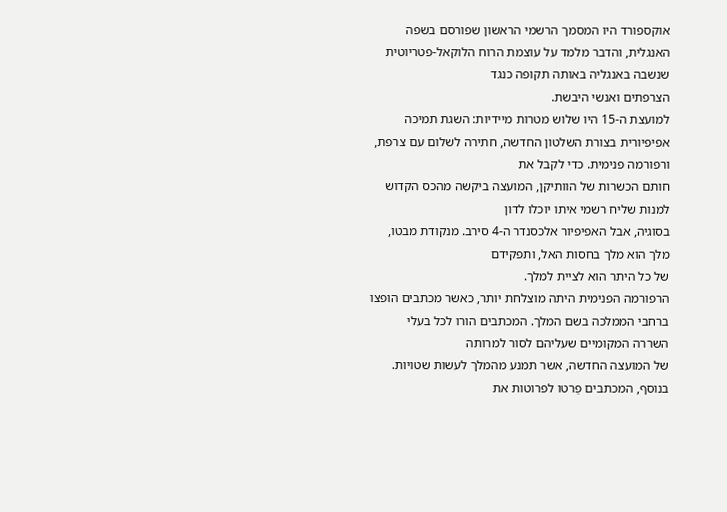אוקספורד היו המסמך הרשמי הראשון שפורסם בשפה
האנגלית, והדבר מלמד על עוצמת הרוח הלוקאל-פטריוטית שנשבה באנגליה באותה תקופה כנגד
הצרפתים ואנשי היבשת.
למועצת ה-15 היו שלוש מטרות מיידיות: השגת תמיכה
אפיפיורית בצורת השלטון החדשה, חתירה לשלום עם צרפת, ורפורמה פנימית. כדי לקבל את
חותם הכשרות של הוותיקן, המועצה ביקשה מהכס הקדוש למנות שליח רשמי איתו יוכלו לדון
בסוגיה, אבל האפיפיור אלכסנדר ה-4 סירב. מנקודת מבטו, מלך הוא מלך בחסות האל, ותפקידם
של כל היתר הוא לציית למלך.
הרפורמה הפנימית היתה מוצלחת יותר, כאשר מכתבים הופצו
ברחבי הממלכה בשם המלך. המכתבים הורו לכל בעלי השררה המקומיים שעליהם לסור למרותה
של המועצה החדשה, אשר תמנע מהמלך לעשות שטויות. בנוסף, המכתבים פַרטו לפרוטות את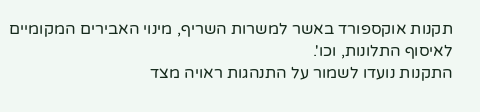תקנות אוקספורד באשר למשרות השריף, מינוי האבירים המקומיים לאיסוף התלונות, וכו'.
התקנות נועדו לשמור על התנהגות ראויה מצד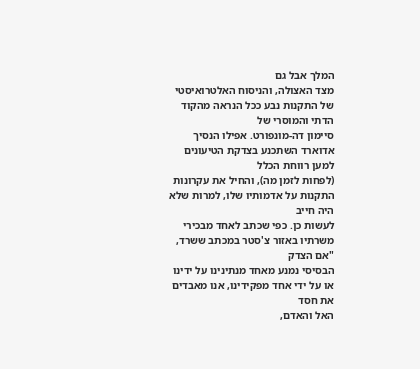המלך אבל גם
מצד האצולה, והניסוח האלטרואיסטי של התקנות נבע ככל הנראה מהקוד הדתי והמוסרי של
סיימון דה-מונפורט. אפילו הנסיך אדוארד השתכנע בצדקת הטיעונים למען רווחת הכלל
(לפחות לזמן מה), והחיל את עקרונות התקנות על אדמותיו שלו, למרות שלא היה חייב
לעשות כן. כפי שכתב לאחד מבכירי משרתיו באזור צ'סטר במכתב ששרד, "אם הצדק
הבסיסי נמנע מאחד מנתינינו על ידינו או על ידי אחד מפקידינו, אנו מאבדים את חסד
האל והאדם,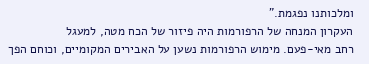ומלכותנו נפגמת."
העקרון המנחה של הרפורמות היה פיזור של הכח מטה, למעגל
רחב מאי-פעם. מימוש הרפורמות נשען על האבירים המקומיים, וכוחם הפך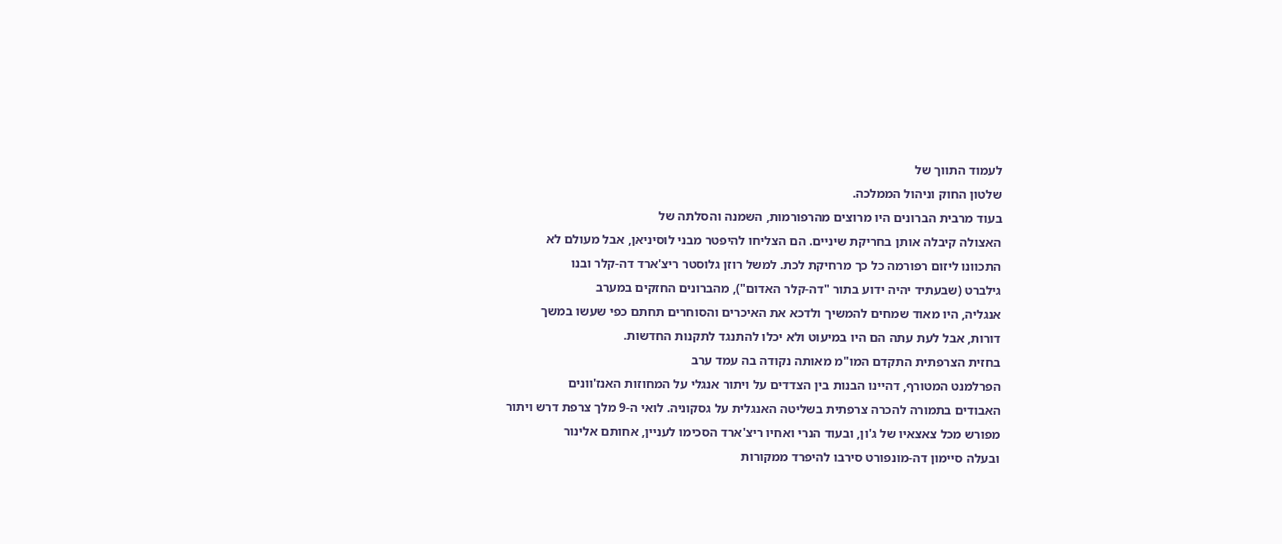לעמוד התווך של
שלטון החוק וניהול הממלכה.
בעוד מרבית הברונים היו מרוצים מהרפורמות, השמנה והסלתה של
האצולה קיבלה אותן בחריקת שיניים. הם הצליחו להיפטר מבני לוסיניאן, אבל מעולם לא
התכוונו ליזום רפורמה כל כך מרחיקת לכת. למשל רוזן גלוסטר ריצ'ארד דה-קלר ובנו
גילברט (שבעתיד יהיה ידוע בתור "דה-קלר האדום"), מהברונים החזקים במערב
אנגליה, היו מאוד שמחים להמשיך ולדכא את האיכרים והסוחרים תחתם כפי שעשו במשך
דורות, אבל לעת עתה הם היו במיעוט ולא יכלו להתנגד לתקנות החדשות.
בחזית הצרפתית התקדם המו"מ מאותה נקודה בה עמד ערב
הפרלמנט המטורף, דהיינו הבנות בין הצדדים על ויתור אנגלי על המחוזות האנז'וונים
האבודים בתמורה להכרה צרפתית בשליטה האנגלית על גסקוניה. לואי ה-9 מלך צרפת דרש ויתור
מפורש מכל צאצאיו של ג'ון, ובעוד הנרי ואחיו ריצ'ארד הסכימו לעניין, אחותם אלינור
ובעלה סיימון דה-מונפורט סירבו להיפרד ממקורות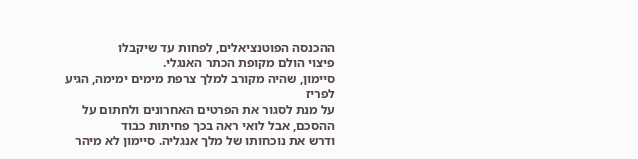ההכנסה הפוטנציאלים, לפחות עד שיקבלו
פיצוי הולם מקופת הכתר האנגלי.
סיימון, שהיה מקורב למלך צרפת מימים ימימה, הגיע לפריז
על מנת לסגור את הפרטים האחרונים ולחתום על ההסכם, אבל לואי ראה בכך פחיתות כבוד
ודרש את נוכחותו של מלך אנגליה. סיימון לא מיהר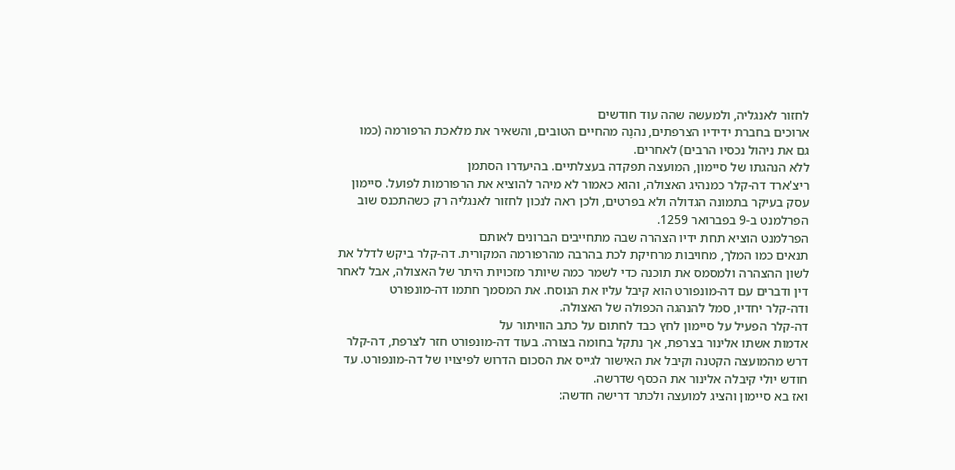לחזור לאנגליה, ולמעשה שהה עוד חודשים
ארוכים בחברת ידידיו הצרפתים, נהנָה מהחיים הטובים, והשאיר את מלאכת הרפורמה (כמו
גם את ניהול נכסיו הרבים) לאחרים.
ללא הנהגתו של סיימון, המועצה תפקדה בעצלתיים. בהיעדרו הסתמן
ריצ'ארד דה-קלר כמנהיג האצולה, והוא כאמור לא מיהר להוציא את הרפורמות לפועל. סיימון
עסק בעיקר בתמונה הגדולה ולא בפרטים, ולכן ראה לנכון לחזור לאנגליה רק כשהתכנס שוב
הפרלמנט ב-9 בפברואר 1259.
הפרלמנט הוציא תחת ידיו הצהרה שבה מתחייבים הברונים לאותם
תנאים כמו המלך, מחויבות מרחיקת לכת בהרבה מהרפורמה המקורית. דה-קלר ביקש לדלל את
לשון ההצהרה ולמסמס את תוכנה כדי לשמר כמה שיותר מזכויות היתר של האצולה, אבל לאחר
דין ודברים עם דה-מונפורט הוא קיבל עליו את הנוסח. את המסמך חתמו דה-מונפורט
ודה-קלר יחדיו, סמל להנהגה הכפולה של האצולה.
דה-קלר הפעיל על סיימון לחץ כבד לחתום על כתב הוויתור על
אדמות אשתו אלינור בצרפת, אך נתקל בחומה בצורה. בעוד דה-מונפורט חזר לצרפת, דה-קלר
דרש מהמועצה הקטנה וקיבל את האישור לגייס את הסכום הדרוש לפיצויו של דה-מונפורט. עד
חודש יולי קיבלה אלינור את הכסף שדרשה.
ואז בא סיימון והציג למועצה ולכתר דרישה חדשה: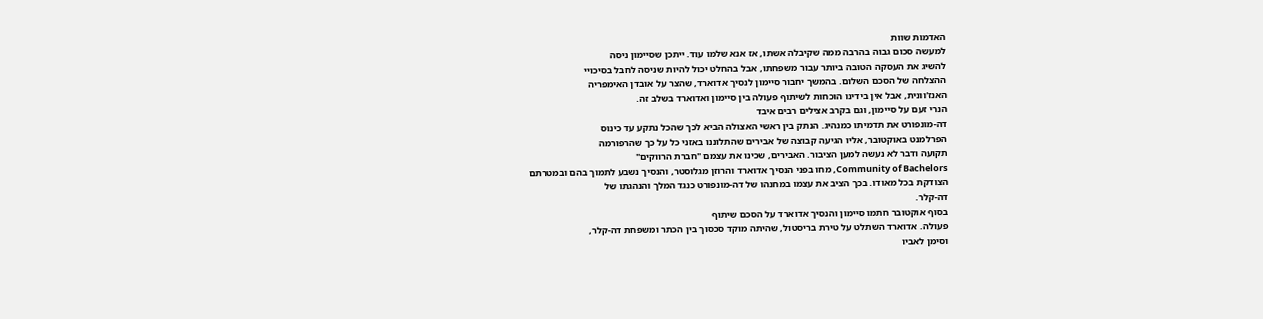האדמות שוות
למעשה סכום גבוה בהרבה ממה שקיבלה אשתו, אז אנא שלמו עוד. ייתכן שסיימון ניסה
להשיג את העסקה הטובה ביותר עבור משפחתו, אבל בהחלט יכול להיות שניסה לחבל בסיכויי
ההצלחה של הסכם השלום. בהמשך יחבור סיימון לנסיך אדוארד, שהצר על אובדן האימפריה
האנז'וונית, אבל אין בידינו הוכחות לשיתוף פעולה בין סיימון ואדוארד בשלב זה.
הנרי זעם על סיימון, וגם בקרב אצילים רבים איבד
דה-מונפורט את תדמיתו כמנהיג. הנתק בין ראשי האצולה הביא לכך שהכל נתקע עד כינוס
הפרלמנט באוקטובר, אליו הגיעה קבוצה של אבירים שהתלוננו באזני כל על כך שהרפורמה
תקועה ודבר לא נעשה למען הציבור. האבירים, שכינו את עצמם "חברת הרווקים"
Community of Bachelors, מחו בפני הנסיך אדוארד והרוזן מגלוסטר, והנסיך נשבע לתמוך בהם ובמטרתם
הצודקת בכל מאודו. בכך הציב את עצמו במחנהו של דה-מונפורט כנגד המלך והנהגתו של
דה-קלר.
בסוף אוקטובר חתמו סיימון והנסיך אדוארד על הסכם שיתוף
פעולה. אדוארד השתלט על טירת בריסטול, שהיתה מוקד סכסוך בין הכתר ומשפחת דה-קלר,
וסימן לאביו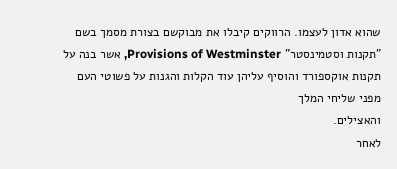שהוא אדון לעצמו. הרווקים קיבלו את מבוקשם בצורת מסמך בשם "תקנות וסטמינסטר" Provisions of Westminster, אשר בנה על
תקנות אוקספורד והוסיף עליהן עוד הקלות והגנות על פשוטי העם מפני שליחי המלך
והאצילים.
לאחר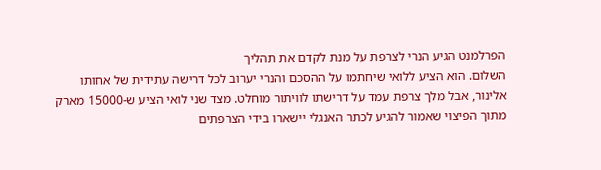הפרלמנט הגיע הנרי לצרפת על מנת לקדם את תהליך
השלום. הוא הציע ללואי שיחתמו על ההסכם והנרי יערוב לכל דרישה עתידית של אחותו
אלינור, אבל מלך צרפת עמד על דרישתו לוויתור מוחלט. מצד שני לואי הציע ש-15000 מארק
מתוך הפיצוי שאמור להגיע לכתר האנגלי יישארו בידי הצרפתים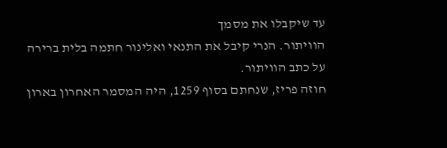עד שיקבלו את מסמך
הוויתור. הנרי קיבל את התנאי ואלינור חתמה בלית ברירה על כתב הוויתור.
חוזה פריז, שנחתם בסוף 1259, היה המסמר האחרון בארון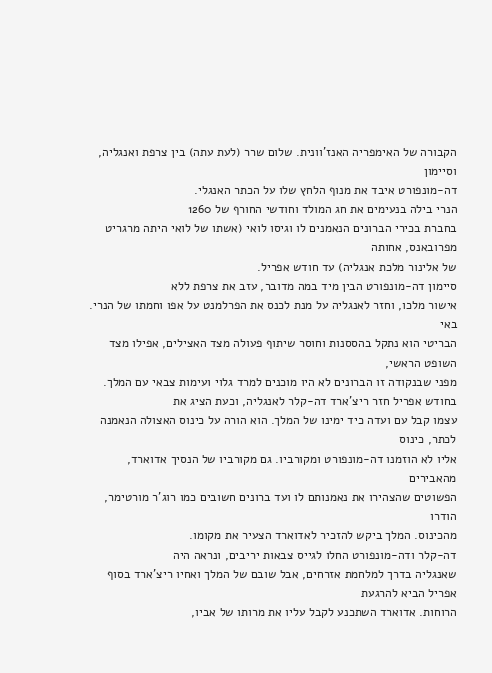הקבורה של האימפריה האנז'וונית. שלום שרר (לעת עתה) בין צרפת ואנגליה, וסיימון
דה-מונפורט איבד את מנוף הלחץ שלו על הכתר האנגלי.
הנרי בילה בנעימים את חג המולד וחודשי החורף של 1260
בחברת בכירי הברונים הנאמנים לו וגיסו לואי (אשתו של לואי היתה מרגריט מפרובאנס, אחותה
של אלינור מלכת אנגליה) עד חודש אפריל.
סיימון דה-מונפורט הבין מיד במה מדובר, עזב את צרפת ללא
אישור מלכו, וחזר לאנגליה על מנת לכנס את הפרלמנט על אפו וחמתו של הנרי. באי
הבריטי הוא נתקל בהססנות וחוסר שיתוף פעולה מצד האצילים, אפילו מצד השופט הראשי,
מפני שבנקודה זו הברונים לא היו מוכנים למרד גלוי ועימות צבאי עם המלך.
בחודש אפריל חזר ריצ'ארד דה-קלר לאנגליה, וכעת הציג את
עצמו קבל עם ועדה כיד ימינו של המלך. הוא הורה על כינוס האצולה הנאמנה לכתר, כינוס
אליו לא הוזמנו דה-מונפורט ומקורביו. גם מקורביו של הנסיך אדוארד, מהאבירים
הפשוטים שהצהירו את נאמנותם לו ועד ברונים חשובים כמו רוג'ר מורטימר, הודרו
מהכינוס. המלך ביקש להזכיר לאדוארד הצעיר את מקומו.
דה-קלר ודה-מונפורט החלו לגייס צבאות יריבים, ונראה היה
שאנגליה בדרך למלחמת אזרחים, אבל שובם של המלך ואחיו ריצ'ארד בסוף אפריל הביא להרגעת
הרוחות. אדוארד השתכנע לקבל עליו את מרותו של אביו,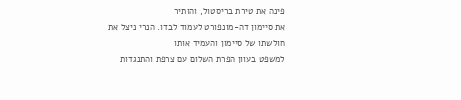פינה את טירת בריסטול, והותיר
את סיימון דה-מונפורט לעמוד לבדו. הנרי ניצל את חולשתו של סיימון והעמיד אותו
למשפט בעוון הפרת השלום עם צרפת והתנגדות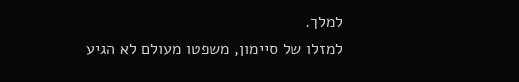למלך.
למזלו של סיימון, משפטו מעולם לא הגיע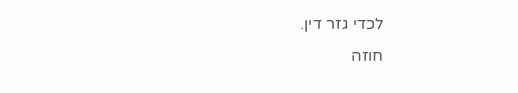לכדי גזר דין.
חוזה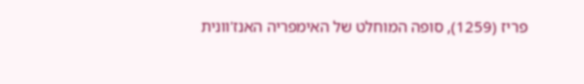פריז (1259), סופה המוחלט של האימפריה האנז'וונית